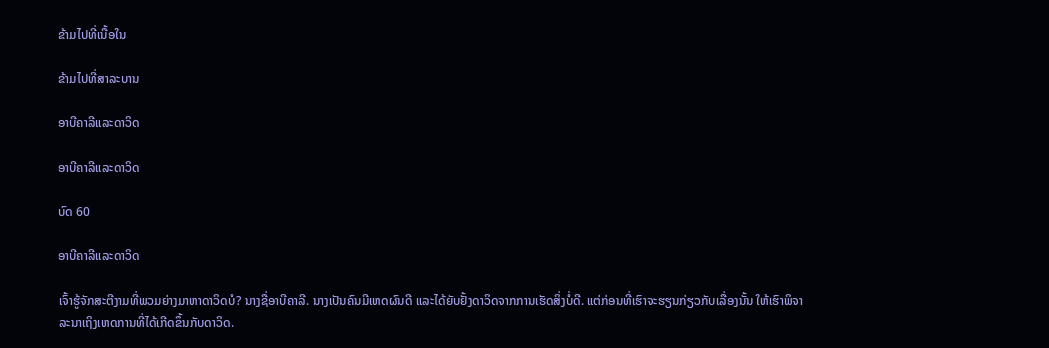ຂ້າມໄປທີ່ເນື້ອໃນ

ຂ້າມໄປທີ່ສາລະບານ

ອາບີຄາລີແລະດາວິດ

ອາບີຄາລີແລະດາວິດ

ບົດ 60

ອາບີຄາລີແລະດາວິດ

ເຈົ້າຮູ້ຈັກສະຕີງາມທີ່ພວມຍ່າງມາຫາດາວິດບໍ? ນາງຊື່ອາບີຄາລີ. ນາງເປັນຄົນມີເຫດຜົນດີ ແລະໄດ້ຍັບຢັ້ງດາວິດຈາກການເຮັດສິ່ງບໍ່ດີ. ແຕ່ກ່ອນທີ່ເຮົາຈະຮຽນກ່ຽວກັບເລື່ອງນັ້ນ ໃຫ້ເຮົາພິຈາລະນາເຖິງເຫດການທີ່ໄດ້ເກີດຂຶ້ນກັບດາວິດ.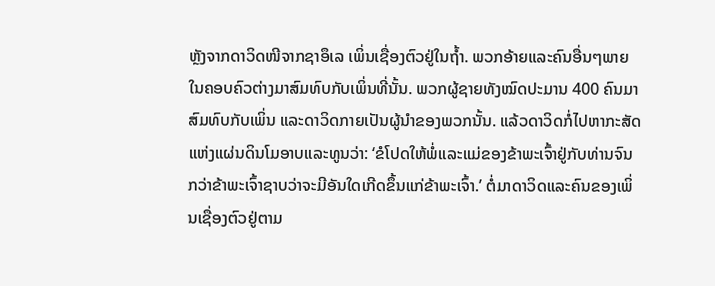ຫຼັງຈາກດາວິດໜີຈາກຊາອຶເລ ເພິ່ນເຊື່ອງຕົວຢູ່ໃນຖ້ຳ. ພວກອ້າຍແລະຄົນອື່ນໆພາຍໃນຄອບຄົວຕ່າງມາສົມທົບກັບເພິ່ນທີ່ນັ້ນ. ພວກຜູ້ຊາຍທັງໝົດປະມານ 400 ຄົນມາສົມທົບກັບເພິ່ນ ແລະດາວິດກາຍເປັນຜູ້ນຳຂອງພວກນັ້ນ. ແລ້ວດາວິດກໍ່ໄປຫາກະສັດແຫ່ງແຜ່ນດິນໂມອາບແລະທູນວ່າ: ‘ຂໍໂປດໃຫ້ພໍ່ແລະແມ່ຂອງຂ້າພະເຈົ້າຢູ່ກັບທ່ານຈົນກວ່າຂ້າພະເຈົ້າຊາບວ່າຈະມີອັນໃດເກີດຂຶ້ນແກ່ຂ້າພະເຈົ້າ.’ ຕໍ່ມາດາວິດແລະຄົນຂອງເພິ່ນເຊື່ອງຕົວຢູ່ຕາມ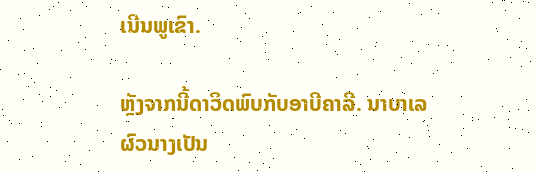ເນີນພູເຂົາ.

ຫຼັງຈາກນີ້ດາວິດພົບກັບອາບີຄາລີ. ນາບາເລຜົວນາງເປັນ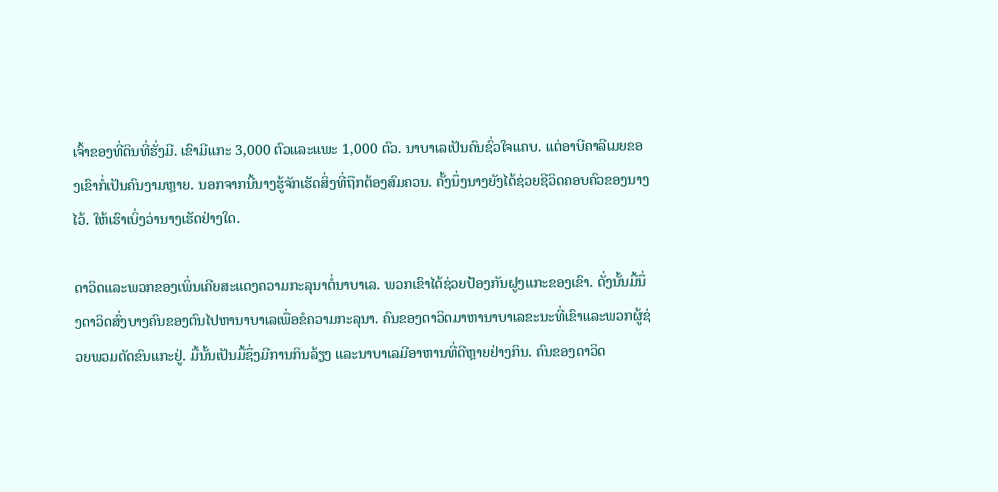ເຈົ້າຂອງທີ່ດິນທີ່ຮັ່ງມີ. ເຂົາມີແກະ 3,000 ຕົວແລະແພະ 1,000 ຕົວ. ນາບາເລເປັນຄົນຊົ່ວໃຈແຄບ. ແຕ່ອາບີຄາລີເມຍຂອງເຂົາກໍ່ເປັນຄົນງາມຫຼາຍ. ນອກຈາກນີ້ນາງຮູ້ຈັກເຮັດສິ່ງທີ່ຖືກຕ້ອງສົມຄວນ. ຄັ້ງນຶ່ງນາງຍັງໄດ້ຊ່ວຍຊີວິດຄອບຄົວຂອງນາງໄວ້. ໃຫ້ເຮົາເບິ່ງວ່ານາງເຮັດຢ່າງໃດ.

ດາວິດແລະພວກຂອງເພິ່ນເຄີຍສະແດງຄວາມກະລຸນາຕໍ່ນາບາເລ. ພວກເຂົາໄດ້ຊ່ວຍປ້ອງກັນຝູງແກະຂອງເຂົາ. ດັ່ງນັ້ນມື້ນຶ່ງດາວິດສົ່ງບາງຄົນຂອງຕົນໄປຫານາບາເລເພື່ອຂໍຄວາມກະລຸນາ. ຄົນຂອງດາວິດມາຫານາບາເລຂະນະທີ່ເຂົາແລະພວກຜູ້ຊ່ວຍພວມຕັດຂົນແກະຢູ່. ມື້ນັ້ນເປັນມື້ຊຶ່ງມີການກິນລ້ຽງ ແລະນາບາເລມີອາຫານທີ່ດີຫຼາຍຢ່າງກິນ. ຄົນຂອງດາວິດ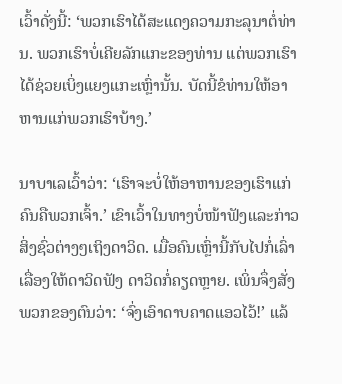ເວົ້າດັ່ງນີ້: ‘ພວກເຮົາໄດ້ສະແດງຄວາມກະລຸນາຕໍ່ທ່ານ. ພວກເຮົາບໍ່ເຄີຍລັກແກະຂອງທ່ານ ແຕ່ພວກເຮົາໄດ້ຊ່ວຍເບິ່ງແຍງແກະເຫຼົ່ານັ້ນ. ບັດນີ້ຂໍທ່ານໃຫ້ອາຫານແກ່ພວກເຮົາບ້າງ.’

ນາບາເລເວົ້າວ່າ: ‘ເຮົາຈະບໍ່ໃຫ້ອາຫານຂອງເຮົາແກ່ຄົນຄືພວກເຈົ້າ.’ ເຂົາເວົ້າໃນທາງບໍ່ໜ້າຟັງແລະກ່າວສິ່ງຊົ່ວຕ່າງໆເຖິງດາວິດ. ເມື່ອຄົນເຫຼົ່ານີ້ກັບໄປກໍ່ເລົ່າເລື່ອງໃຫ້ດາວິດຟັງ ດາວິດກໍ່ຄຽດຫຼາຍ. ເພິ່ນຈຶ່ງສັ່ງພວກຂອງຕົນວ່າ: ‘ຈົ່ງເອົາດາບຄາດແອວໄວ້!’ ແລ້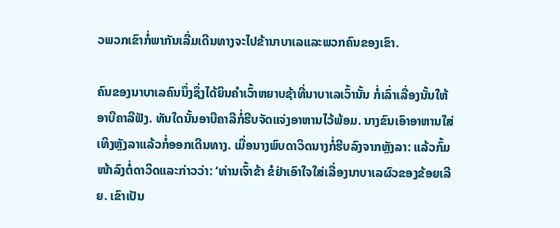ວພວກເຂົາກໍ່ພາກັນເລີ່ມເດີນທາງຈະໄປຂ້ານາບາເລແລະພວກຄົນຂອງເຂົາ.

ຄົນຂອງນາບາເລຄົນນຶ່ງຊຶ່ງໄດ້ຍິນຄຳເວົ້າຫຍາບຊ້າທີ່ນາບາເລເວົ້ານັ້ນ ກໍ່ເລົ່າເລື່ອງນັ້ນໃຫ້ອາບີຄາລີຟັງ. ທັນໃດນັ້ນອາບີຄາລີກໍ່ຮີບຈັດແຈ່ງອາຫານໄວ້ພ້ອມ. ນາງຂົນເອົາອາຫານໃສ່ເທິງຫຼັງລາແລ້ວກໍ່ອອກເດີນທາງ. ເມື່ອນາງພົບດາວິດນາງກໍ່ຮີບລົງຈາກຫຼັງລາ: ແລ້ວກົ້ມໜ້າລົງຕໍ່ດາວິດແລະກ່າວວ່າ: ‘ທ່ານເຈົ້າຂ້າ ຂໍຢ່າເອົາໃຈໃສ່ເລື່ອງນາບາເລຜົວຂອງຂ້ອຍເລີຍ. ເຂົາເປັນ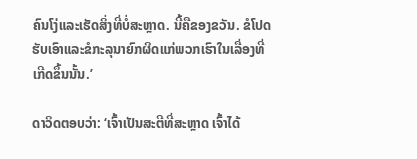ຄົນໂງ່ແລະເຮັດສິ່ງທີ່ບໍ່ສະຫຼາດ. ນີ້ຄືຂອງຂວັນ. ຂໍໂປດຮັບເອົາແລະຂໍກະລຸນາຍົກຜິດແກ່ພວກເຮົາໃນເລື່ອງທີ່ເກີດຂຶ້ນນັ້ນ.’

ດາວິດຕອບວ່າ: ‘ເຈົ້າເປັນສະຕີທີ່ສະຫຼາດ ເຈົ້າໄດ້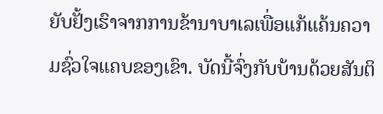ຍັບຢັ້ງເຮົາຈາກການຂ້ານາບາເລເພື່ອແກ້ແຄ້ນຄວາມຊົ່ວໃຈແຄບຂອງເຂົາ. ບັດນີ້ຈົ່ງກັບບ້ານດ້ວຍສັນຕິ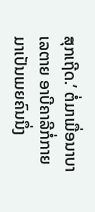ສຸກເຖີດ.’ ຕໍ່ມາເມື່ອນາບາເລຕາຍ ອາບີຄາລີກໍ່ກາຍມາເປັນເມຍຄົນນຶ່ງ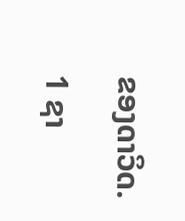ຂອງດາວິດ.

1 ຊາ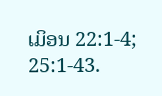ເມິອນ 22:1-4; 25:1-43.